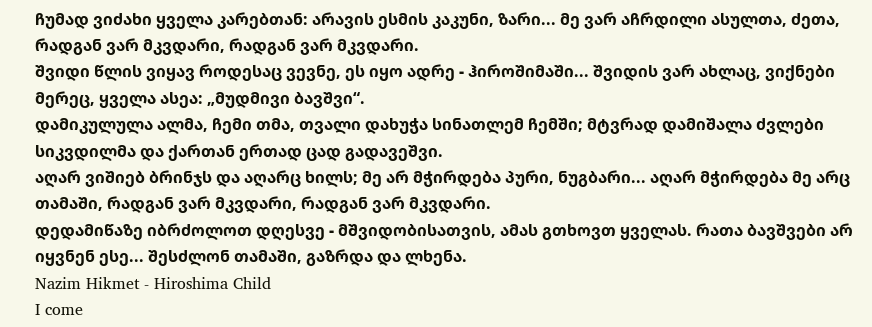ჩუმად ვიძახი ყველა კარებთან: არავის ესმის კაკუნი, ზარი... მე ვარ აჩრდილი ასულთა, ძეთა, რადგან ვარ მკვდარი, რადგან ვარ მკვდარი.
შვიდი წლის ვიყავ როდესაც ვევნე, ეს იყო ადრე - ჰიროშიმაში... შვიდის ვარ ახლაც, ვიქნები მერეც, ყველა ასეა: „მუდმივი ბავშვი“.
დამიკულულა ალმა, ჩემი თმა, თვალი დახუჭა სინათლემ ჩემში; მტვრად დამიშალა ძვლები სიკვდილმა და ქართან ერთად ცად გადავეშვი.
აღარ ვიშიებ ბრინჯს და აღარც ხილს; მე არ მჭირდება პური, ნუგბარი... აღარ მჭირდება მე არც თამაში, რადგან ვარ მკვდარი, რადგან ვარ მკვდარი.
დედამიწაზე იბრძოლოთ დღესვე - მშვიდობისათვის, ამას გთხოვთ ყველას. რათა ბავშვები არ იყვნენ ესე... შესძლონ თამაში, გაზრდა და ლხენა.
Nazim Hikmet - Hiroshima Child
I come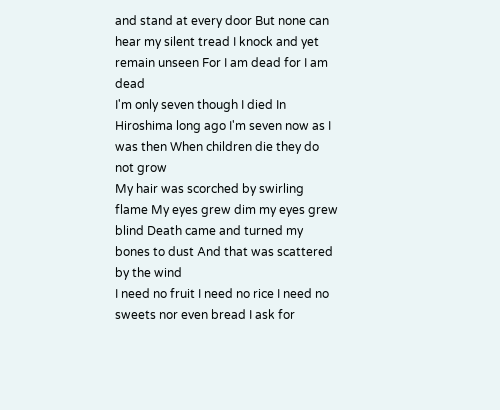and stand at every door But none can hear my silent tread I knock and yet remain unseen For I am dead for I am dead
I'm only seven though I died In Hiroshima long ago I'm seven now as I was then When children die they do not grow
My hair was scorched by swirling flame My eyes grew dim my eyes grew blind Death came and turned my bones to dust And that was scattered by the wind
I need no fruit I need no rice I need no sweets nor even bread I ask for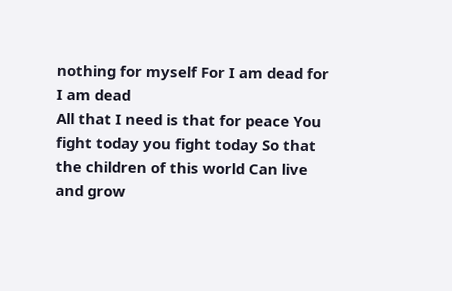nothing for myself For I am dead for I am dead
All that I need is that for peace You fight today you fight today So that the children of this world Can live and grow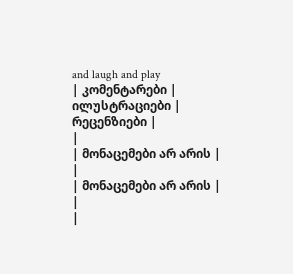and laugh and play
| კომენტარები |
ილუსტრაციები |
რეცენზიები |
|
| მონაცემები არ არის |
|
| მონაცემები არ არის |
|
|